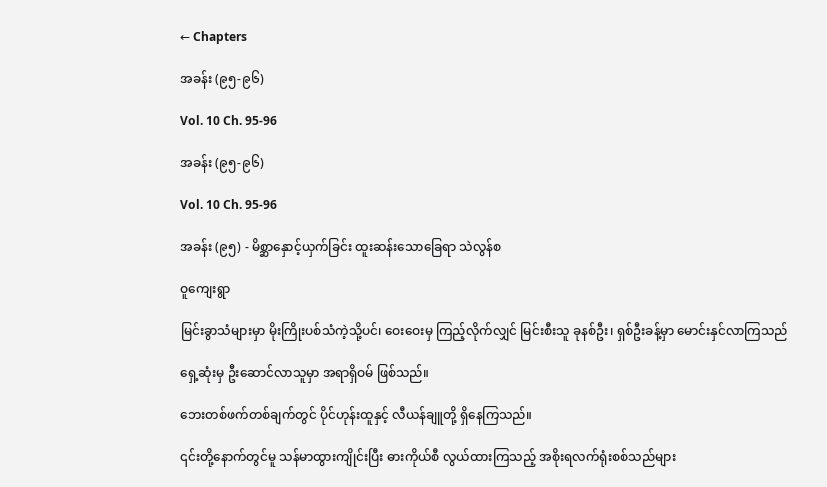← Chapters

အခန်း (၉၅-၉၆)

Vol. 10 Ch. 95-96

အခန်း (၉၅-၉၆)

Vol. 10 Ch. 95-96

အခန်း (၉၅) - မိစ္ဆာနှောင့်ယှက်ခြင်း ထူးဆန်းသောခြေရာ သဲလွန်စ

ဝူကျေးရွာ

မြင်းခွာသံများမှာ မိုးကြိုးပစ်သံကဲ့သို့ပင်၊ ဝေးဝေးမှ ကြည့်လိုက်လျှင် မြင်းစီးသူ ခုနစ်ဦး၊ ရှစ်ဦးခန့်မှာ မောင်းနှင်လာကြသည်

ရှေ့ဆုံးမှ ဦးဆောင်လာသူမှာ အရာရှိဝမ် ဖြစ်သည်။

ဘေးတစ်ဖက်တစ်ချက်တွင် ပိုင်ဟုန်းထူနှင့် လီယန်ချူတို့ ရှိနေကြသည်။

၎င်းတို့နောက်တွင်မူ သန်မာထွားကျိုင်းပြီး ဓားကိုယ်စီ လွယ်ထားကြသည့် အစိုးရလက်ရုံးစစ်သည်များ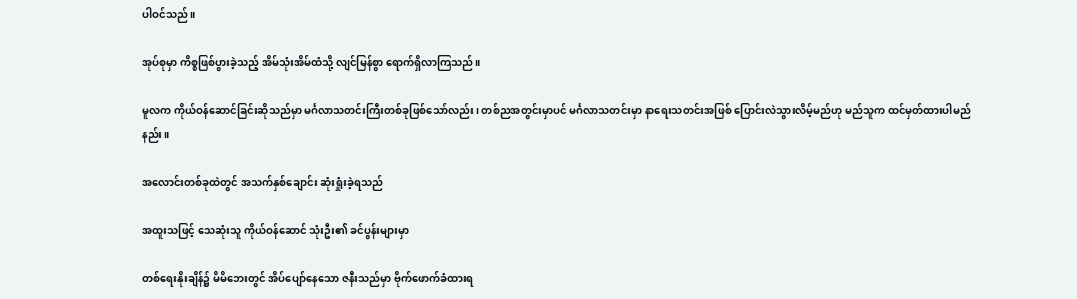ပါဝင်သည်။

အုပ်စုမှာ ကိစ္စဖြစ်ပွားခဲ့သည့် အိမ်သုံးအိမ်ထံသို့ လျင်မြန်စွာ ရောက်ရှိလာကြသည်။

မူလက ကိုယ်ဝန်ဆောင်ခြင်းဆိုသည်မှာ မင်္ဂလာသတင်းကြီးတစ်ခုဖြစ်သော်လည်း၊ တစ်ညအတွင်းမှာပင် မင်္ဂလာသတင်းမှာ နာရေးသတင်းအဖြစ် ပြောင်းလဲသွားလိမ့်မည်ဟု မည်သူက ထင်မှတ်ထားပါမည်နည်း။

အလောင်းတစ်ခုထဲတွင် အသက်နှစ်ချောင်း ဆုံးရှုံးခဲ့ရသည်

အထူးသဖြင့် သေဆုံးသူ ကိုယ်ဝန်ဆောင် သုံးဦး၏ ခင်ပွန်းများမှာ

တစ်ရေးနိုးချိန်၌ မိမိဘေးတွင် အိပ်ပျော်နေသော ဇနီးသည်မှာ ဗိုက်ဖောက်ခံထားရ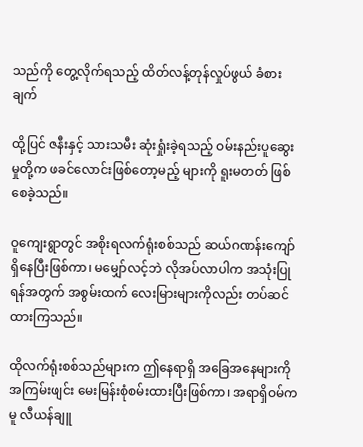သည်ကို တွေ့လိုက်ရသည့် ထိတ်လန့်တုန်လှုပ်ဖွယ် ခံစားချက်

ထို့ပြင် ဇနီးနှင့် သားသမီး ဆုံးရှုံးခဲ့ရသည့် ဝမ်းနည်းပူဆွေးမှုတို့က ဖခင်လောင်းဖြစ်တော့မည့် များကို ရူးမတတ် ဖြစ်စေခဲ့သည်။

ဝူကျေးရွာတွင် အစိုးရလက်ရုံးစစ်သည် ဆယ်ဂဏန်းကျော် ရှိနေပြီးဖြစ်ကာ၊ မမျှော်လင့်ဘဲ လိုအပ်လာပါက အသုံးပြုရန်အတွက် အစွမ်းထက် လေးမြားများကိုလည်း တပ်ဆင်ထားကြသည်။

ထိုလက်ရုံးစစ်သည်များက ဤနေရာရှိ အခြေအနေများကို အကြမ်းဖျင်း မေးမြန်းစုံစမ်းထားပြီးဖြစ်ကာ၊ အရာရှိဝမ်ကမူ လီယန်ချူ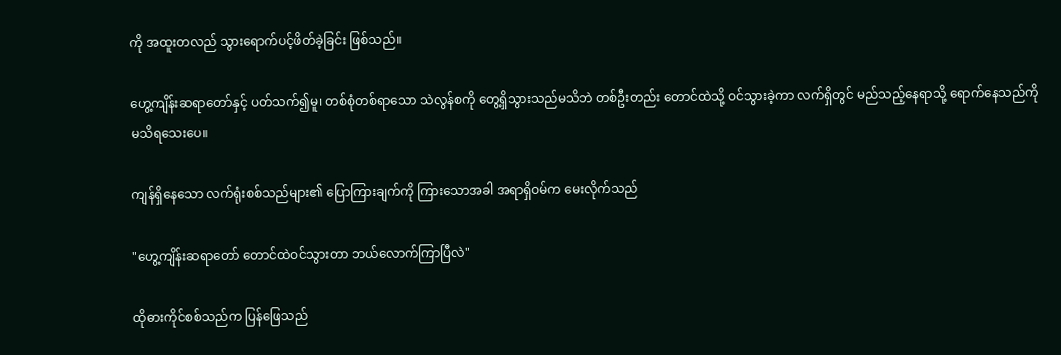ကို အထူးတလည် သွားရောက်ပင့်ဖိတ်ခဲ့ခြင်း ဖြစ်သည်။

ဟွေ့ကျိန်းဆရာတော်နှင့် ပတ်သက်၍မူ၊ တစ်စုံတစ်ရာသော သဲလွန်စကို တွေ့ရှိသွားသည်မသိဘဲ တစ်ဦးတည်း တောင်ထဲသို့ ဝင်သွားခဲ့ကာ လက်ရှိတွင် မည်သည့်နေရာသို့ ရောက်နေသည်ကို မသိရသေးပေ။

ကျန်ရှိနေသော လက်ရုံးစစ်သည်များ၏ ပြောကြားချက်ကို ကြားသောအခါ အရာရှိဝမ်က မေးလိုက်သည်

"ဟွေ့ကျိန်းဆရာတော် တောင်ထဲဝင်သွားတာ ဘယ်လောက်ကြာပြီလဲ"

ထိုဓားကိုင်စစ်သည်က ပြန်ဖြေသည်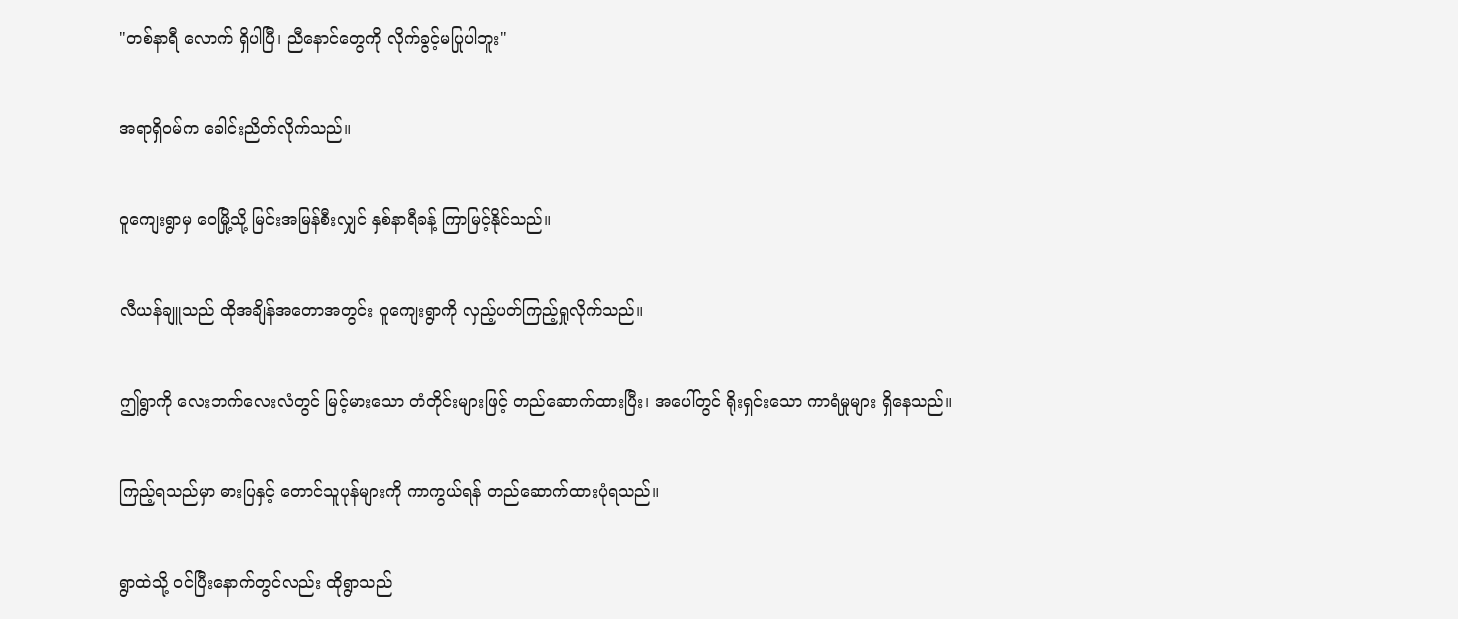"တစ်နာရီ လောက် ရှိပါပြီ၊ ညီနောင်တွေကို လိုက်ခွင့်မပြုပါဘူး"

အရာရှိဝမ်က ခေါင်းညိတ်လိုက်သည်။

ဝူကျေးရွာမှ ဝေမြို့သို့ မြင်းအမြန်စီးလျှင် နှစ်နာရီခန့် ကြာမြင့်နိုင်သည်။

လီယန်ချူသည် ထိုအချိန်အတောအတွင်း ဝူကျေးရွာကို လှည့်ပတ်ကြည့်ရှုလိုက်သည်။

ဤရွာကို လေးဘက်လေးလံတွင် မြင့်မားသော တံတိုင်းများဖြင့် တည်ဆောက်ထားပြီး၊ အပေါ်တွင် ရိုးရှင်းသော ကာရံမှုများ ရှိနေသည်။

ကြည့်ရသည်မှာ ဓားပြနှင့် တောင်သူပုန်များကို ကာကွယ်ရန် တည်ဆောက်ထားပုံရသည်။

ရွာထဲသို့ ဝင်ပြီးနောက်တွင်လည်း ထိုရွာသည်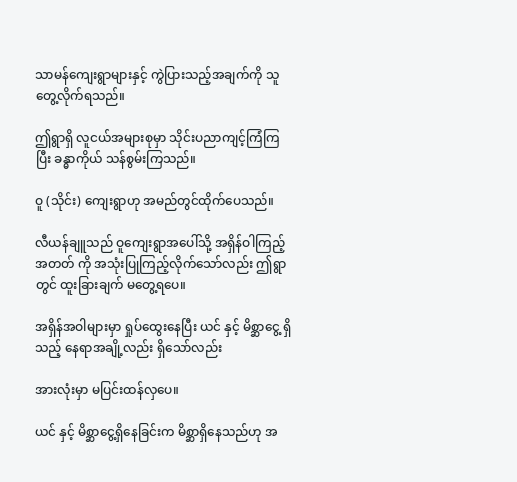သာမန်ကျေးရွာများနှင့် ကွဲပြားသည့်အချက်ကို သူတွေ့လိုက်ရသည်။

ဤရွာရှိ လူငယ်အများစုမှာ သိုင်းပညာကျင့်ကြံကြပြီး ခန္ဓာကိုယ် သန်စွမ်းကြသည်။

ဝူ (သိုင်း) ကျေးရွာဟု အမည်တွင်ထိုက်ပေသည်။

လီယန်ချူသည် ဝူကျေးရွာအပေါ်သို့ အရှိန်ဝါကြည့်အတတ် ကို အသုံးပြုကြည့်လိုက်သော်လည်း ဤရွာတွင် ထူးခြားချက် မတွေ့ရပေ။

အရှိန်အဝါများမှာ ရှုပ်ထွေးနေပြီး ယင် နှင့် မိစ္ဆာငွေ့ ရှိသည့် နေရာအချို့လည်း ရှိသော်လည်း

အားလုံးမှာ မပြင်းထန်လှပေ။

ယင် နှင့် မိစ္ဆာငွေ့ရှိနေခြင်းက မိစ္ဆာရှိနေသည်ဟု အ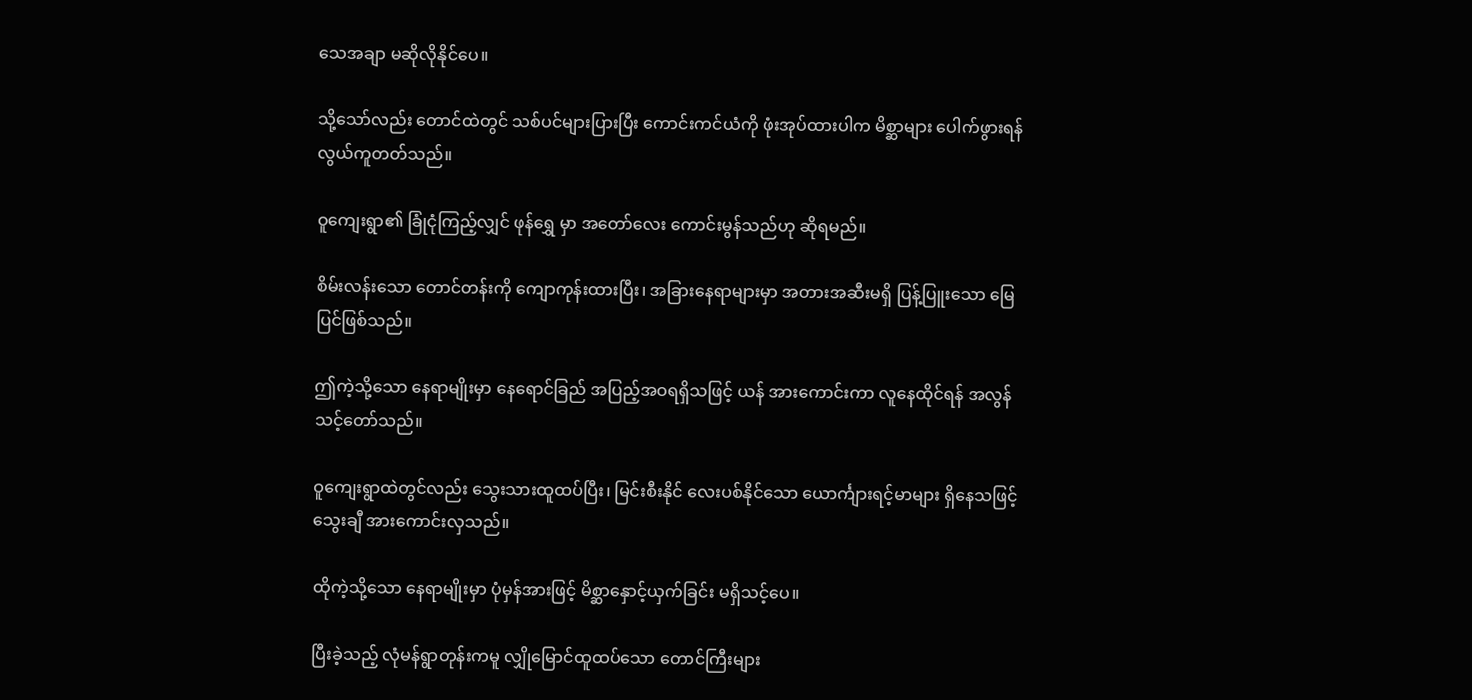သေအချာ မဆိုလိုနိုင်ပေ။

သို့သော်လည်း တောင်ထဲတွင် သစ်ပင်များပြားပြီး ကောင်းကင်ယံကို ဖုံးအုပ်ထားပါက မိစ္ဆာများ ပေါက်ဖွားရန် လွယ်ကူတတ်သည်။

ဝူကျေးရွာ၏ ခြုံငုံကြည့်လျှင် ဖုန်ရွှေ မှာ အတော်လေး ကောင်းမွန်သည်ဟု ဆိုရမည်။

စိမ်းလန်းသော တောင်တန်းကို ကျောကုန်းထားပြီး၊ အခြားနေရာများမှာ အတားအဆီးမရှိ ပြန့်ပြူးသော မြေပြင်ဖြစ်သည်။

ဤကဲ့သို့သော နေရာမျိုးမှာ နေရောင်ခြည် အပြည့်အဝရရှိသဖြင့် ယန် အားကောင်းကာ လူနေထိုင်ရန် အလွန်သင့်တော်သည်။

ဝူကျေးရွာထဲတွင်လည်း သွေးသားထူထပ်ပြီး၊ မြင်းစီးနိုင် လေးပစ်နိုင်သော ယောင်္ကျားရင့်မာများ ရှိနေသဖြင့် သွေးချီ အားကောင်းလှသည်။

ထိုကဲ့သို့သော နေရာမျိုးမှာ ပုံမှန်အားဖြင့် မိစ္ဆာနှောင့်ယှက်ခြင်း မရှိသင့်ပေ။

ပြီးခဲ့သည့် လုံမန်ရွာတုန်းကမူ လျှိုမြောင်ထူထပ်သော တောင်ကြီးများ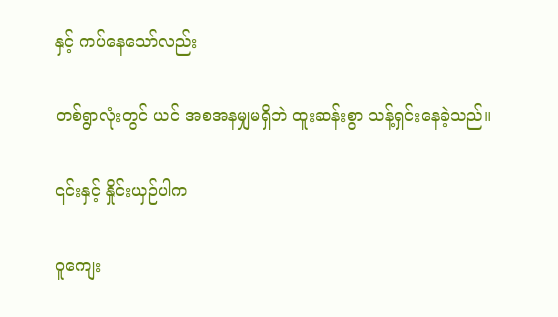နှင့် ကပ်နေသော်လည်း

တစ်ရွာလုံးတွင် ယင် အစအနမျှမရှိဘဲ ထူးဆန်းစွာ သန့်ရှင်းနေခဲ့သည်။

၎င်းနှင့် နှိုင်းယှဉ်ပါက

ဝူကျေး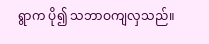ရွာက ပို၍ သဘာဝကျလှသည်။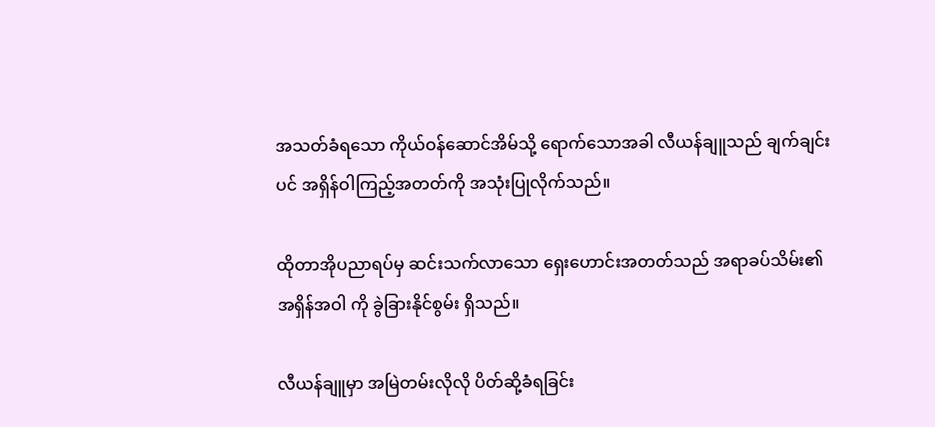အသတ်ခံရသော ကိုယ်ဝန်ဆောင်အိမ်သို့ ရောက်သောအခါ လီယန်ချူသည် ချက်ချင်းပင် အရှိန်ဝါကြည့်အတတ်ကို အသုံးပြုလိုက်သည်။

ထိုတာအိုပညာရပ်မှ ဆင်းသက်လာသော ရှေးဟောင်းအတတ်သည် အရာခပ်သိမ်း၏ အရှိန်အဝါ ကို ခွဲခြားနိုင်စွမ်း ရှိသည်။

လီယန်ချူမှာ အမြဲတမ်းလိုလို ပိတ်ဆို့ခံရခြင်း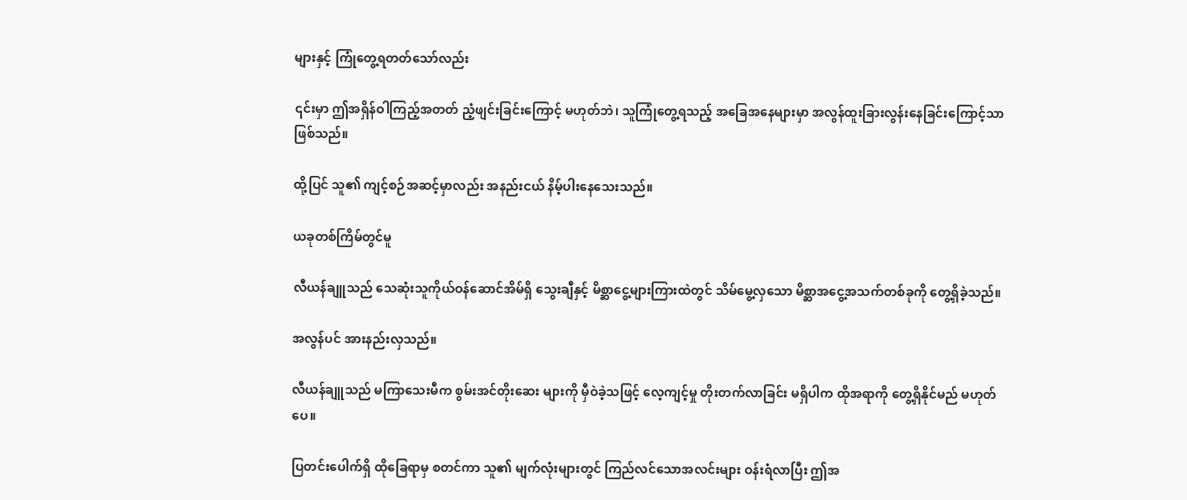များနှင့် ကြုံတွေ့ရတတ်သော်လည်း

၎င်းမှာ ဤအရှိန်ဝါကြည့်အတတ် ညံ့ဖျင်းခြင်းကြောင့် မဟုတ်ဘဲ၊ သူကြုံတွေ့ရသည့် အခြေအနေများမှာ အလွန်ထူးခြားလွန်းနေခြင်းကြောင့်သာ ဖြစ်သည်။

ထို့ပြင် သူ၏ ကျင့်စဉ်အဆင့်မှာလည်း အနည်းငယ် နိမ့်ပါးနေသေးသည်။

ယခုတစ်ကြိမ်တွင်မူ

လီယန်ချူသည် သေဆုံးသူကိုယ်ဝန်ဆောင်အိမ်ရှိ သွေးချီနှင့် မိစ္ဆာငွေ့များကြားထဲတွင် သိမ်မွေ့လှသော မိစ္ဆာအငွေ့အသက်တစ်ခုကို တွေ့ရှိခဲ့သည်။

အလွန်ပင် အားနည်းလှသည်။

လီယန်ချူသည် မကြာသေးမီက စွမ်းအင်တိုးဆေး များကို မှီဝဲခဲ့သဖြင့် လေ့ကျင့်မှု တိုးတက်လာခြင်း မရှိပါက ထိုအရာကို တွေ့ရှိနိုင်မည် မဟုတ်ပေ။

ပြတင်းပေါက်ရှိ ထိုခြေရာမှ စတင်ကာ သူ၏ မျက်လုံးများတွင် ကြည်လင်သောအလင်းများ ဝန်းရံလာပြီး ဤအ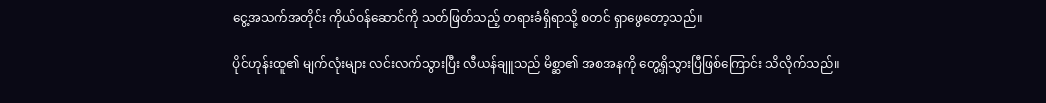ငွေ့အသက်အတိုင်း ကိုယ်ဝန်ဆောင်ကို သတ်ဖြတ်သည့် တရားခံရှိရာသို့ စတင် ရှာဖွေတော့သည်။

ပိုင်ဟုန်းထူ၏ မျက်လုံးများ လင်းလက်သွားပြီး လီယန်ချူသည် မိစ္ဆာ၏ အစအနကို တွေ့ရှိသွားပြီဖြစ်ကြောင်း သိလိုက်သည်။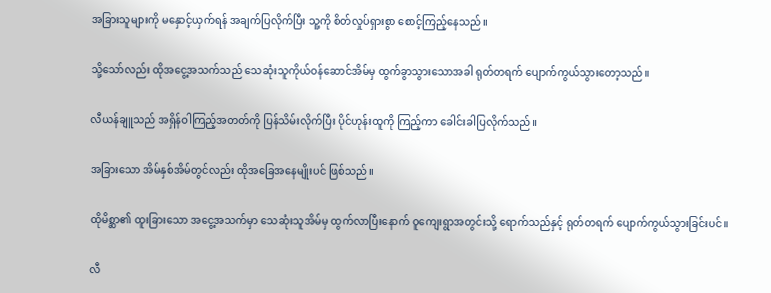အခြားသူများကို မနှောင့်ယှက်ရန် အချက်ပြလိုက်ပြီး သူ့ကို စိတ်လှုပ်ရှားစွာ စောင့်ကြည့်နေသည်။

သို့သော်လည်း ထိုအငွေ့အသက်သည် သေဆုံးသူကိုယ်ဝန်ဆောင်အိမ်မှ ထွက်ခွာသွားသောအခါ ရုတ်တရက် ပျောက်ကွယ်သွားတော့သည်။

လီယန်ချူသည် အရှိန်ဝါကြည့်အတတ်ကို ပြန်သိမ်းလိုက်ပြီး ပိုင်ဟုန်းထူကို ကြည့်ကာ ခေါင်းခါပြလိုက်သည်။

အခြားသော အိမ်နှစ်အိမ်တွင်လည်း ထိုအခြေအနေမျိုးပင် ဖြစ်သည်။

ထိုမိစ္ဆာ၏ ထူးခြားသော အငွေ့အသက်မှာ သေဆုံးသူအိမ်မှ ထွက်လာပြီးနောက် ဝူကျေးရွာအတွင်းသို့ ရောက်သည်နှင့် ရုတ်တရက် ပျောက်ကွယ်သွားခြင်းပင်။

လီ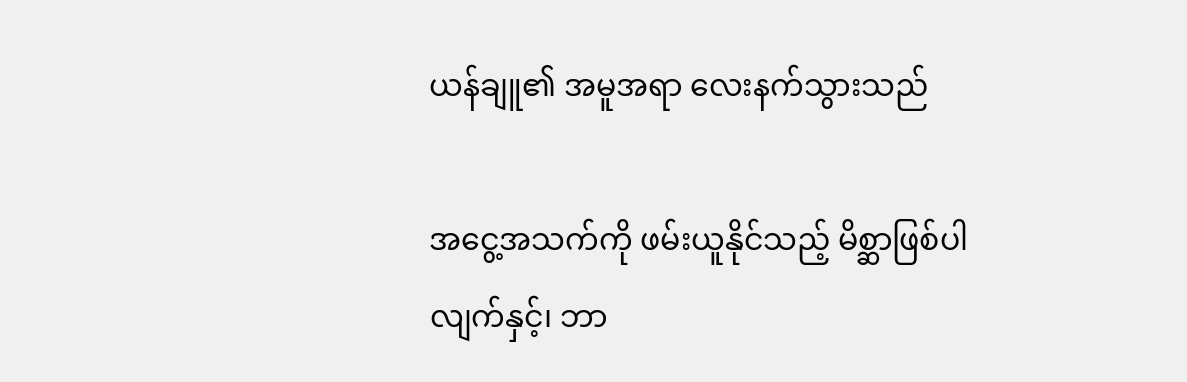ယန်ချူ၏ အမူအရာ လေးနက်သွားသည်

အငွေ့အသက်ကို ဖမ်းယူနိုင်သည့် မိစ္ဆာဖြစ်ပါလျက်နှင့်၊ ဘာ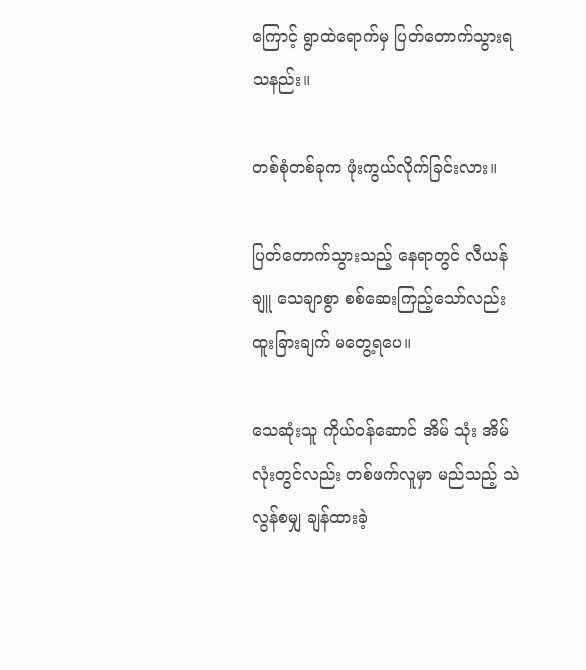ကြောင့် ရွာထဲရောက်မှ ပြတ်တောက်သွားရသနည်း။

တစ်စုံတစ်ခုက ဖုံးကွယ်လိုက်ခြင်းလား။

ပြတ်တောက်သွားသည့် နေရာတွင် လီယန်ချူ သေချာစွာ စစ်ဆေးကြည့်သော်လည်း ထူးခြားချက် မတွေ့ရပေ။

သေဆုံးသူ ကိုယ်ဝန်ဆောင် အိမ် သုံး အိမ်လုံးတွင်လည်း တစ်ဖက်လူမှာ မည်သည့် သဲလွန်စမျှ ချန်ထားခဲ့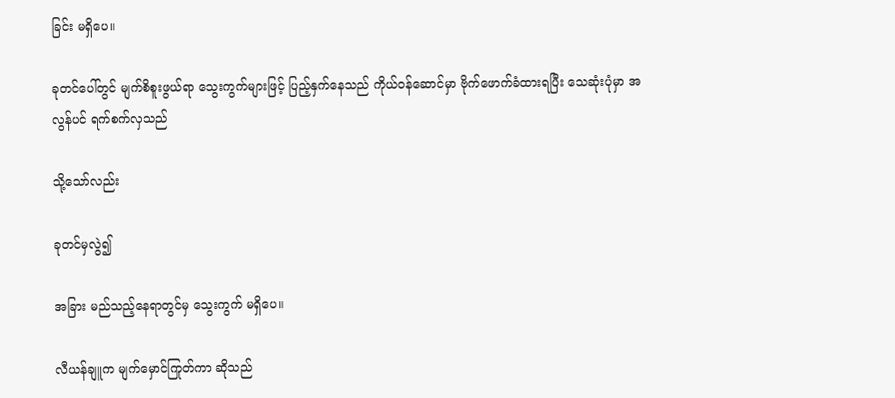ခြင်း မရှိပေ။

ခုတင်ပေါ်တွင် မျက်စိစူးဖွယ်ရာ သွေးကွက်များဖြင့် ပြည့်နှက်နေသည် ကိုယ်ဝန်ဆောင်မှာ ဗိုက်ဖောက်ခံထားရပြီး သေဆုံးပုံမှာ အလွန်ပင် ရက်စက်လှသည်

သို့သော်လည်း

ခုတင်မှလွဲ၍

အခြား မည်သည့်နေရာတွင်မှ သွေးကွက် မရှိပေ။

လီယန်ချူက မျက်မှောင်ကြုတ်ကာ ဆိုသည်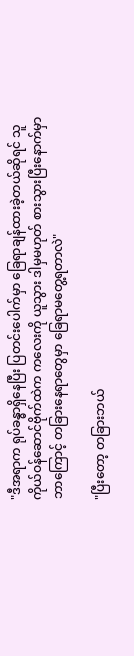"ဒီအရာက ရုပ်ခန္ဓာရှိနေပြီး ပြတင်းပေါက်မှာ ခြေရာချန်ထားခဲ့တယ်ဆိုရင် သူ ကိုယ်ဝန်ဆောင်ဗိုက်ထဲက ကလေးကို ယူသွား ဒါမှမဟုတ် စားသွားပြီးနောက်မှာ ဘာကြောင့် တခြားနေရာတွေမှာ ခြေရာမတွေ့ရတာလဲ"

"ပြီးတော့ တခြားဘယ်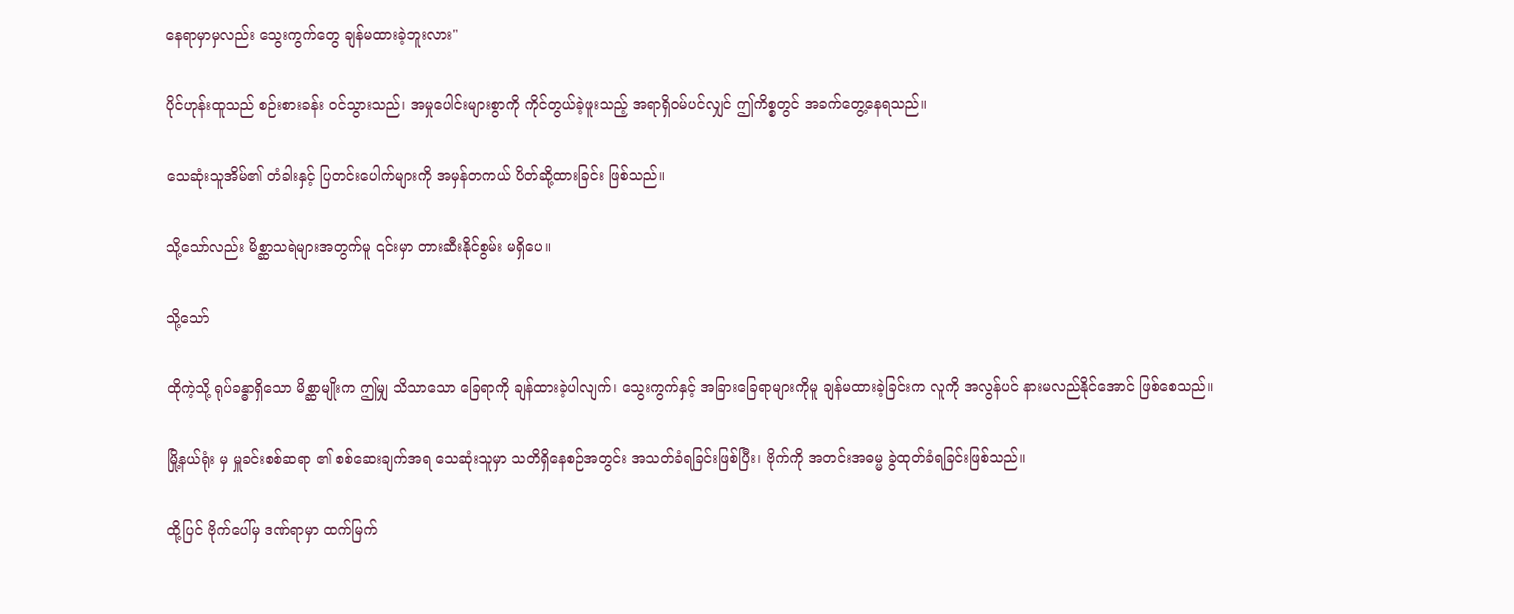နေရာမှာမှလည်း သွေးကွက်တွေ ချန်မထားခဲ့ဘူးလား"

ပိုင်ဟုန်းထူသည် စဉ်းစားခန်း ဝင်သွားသည်၊ အမှုပေါင်းများစွာကို ကိုင်တွယ်ခဲ့ဖူးသည့် အရာရှိဝမ်ပင်လျှင် ဤကိစ္စတွင် အခက်တွေ့နေရသည်။

သေဆုံးသူအိမ်၏ တံခါးနှင့် ပြတင်းပေါက်များကို အမှန်တကယ် ပိတ်ဆို့ထားခြင်း ဖြစ်သည်။

သို့သော်လည်း မိစ္ဆာသရဲများအတွက်မူ ၎င်းမှာ တားဆီးနိုင်စွမ်း မရှိပေ။

သို့သော်

ထိုကဲ့သို့ ရုပ်ခန္ဓာရှိသော မိစ္ဆာမျိုးက ဤမျှ သိသာသော ခြေရာကို ချန်ထားခဲ့ပါလျက်၊ သွေးကွက်နှင့် အခြားခြေရာများကိုမူ ချန်မထားခဲ့ခြင်းက လူကို အလွန်ပင် နားမလည်နိုင်အောင် ဖြစ်စေသည်။

မြို့နယ်ရုံး မှ မှူခင်းစစ်ဆရာ ၏ စစ်ဆေးချက်အရ သေဆုံးသူမှာ သတိရှိနေစဉ်အတွင်း အသတ်ခံရခြင်းဖြစ်ပြီး၊ ဗိုက်ကို အတင်းအဓမ္မ ခွဲထုတ်ခံရခြင်းဖြစ်သည်။

ထို့ပြင် ဗိုက်ပေါ်မှ ဒဏ်ရာမှာ ထက်မြက်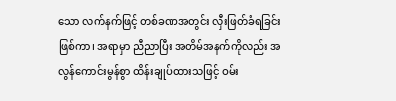သော လက်နက်ဖြင့် တစ်ခဏအတွင်း လှီးဖြတ်ခံရခြင်းဖြစ်ကာ၊ အရာမှာ ညီညာပြီး အတိမ်အနက်ကိုလည်း အလွန်ကောင်းမွန်စွာ ထိန်းချုပ်ထားသဖြင့် ဝမ်း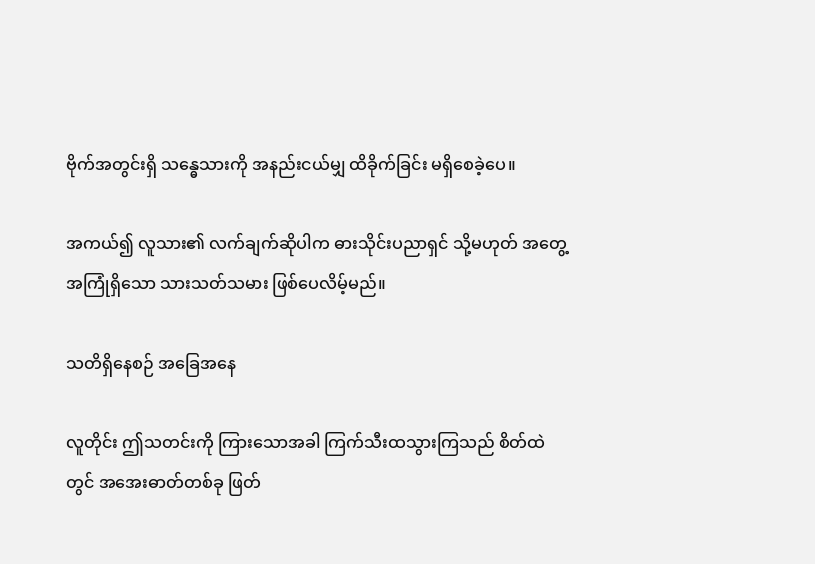ဗိုက်အတွင်းရှိ သန္ဓေသားကို အနည်းငယ်မျှ ထိခိုက်ခြင်း မရှိစေခဲ့ပေ။

အကယ်၍ လူသား၏ လက်ချက်ဆိုပါက ဓားသိုင်းပညာရှင် သို့မဟုတ် အတွေ့အကြုံရှိသော သားသတ်သမား ဖြစ်ပေလိမ့်မည်။

သတိရှိနေစဉ် အခြေအနေ

လူတိုင်း ဤသတင်းကို ကြားသောအခါ ကြက်သီးထသွားကြသည် စိတ်ထဲတွင် အအေးဓာတ်တစ်ခု ဖြတ်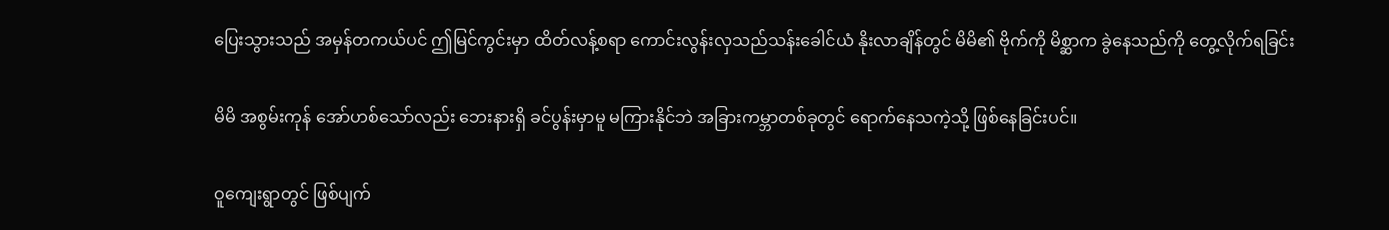ပြေးသွားသည် အမှန်တကယ်ပင် ဤမြင်ကွင်းမှာ ထိတ်လန့်စရာ ကောင်းလွန်းလှသည်သန်းခေါင်ယံ နိုးလာချိန်တွင် မိမိ၏ ဗိုက်ကို မိစ္ဆာက ခွဲနေသည်ကို တွေ့လိုက်ရခြင်း

မိမိ အစွမ်းကုန် အော်ဟစ်သော်လည်း ဘေးနားရှိ ခင်ပွန်းမှာမူ မကြားနိုင်ဘဲ အခြားကမ္ဘာတစ်ခုတွင် ရောက်နေသကဲ့သို့ ဖြစ်နေခြင်းပင်။

ဝူကျေးရွာတွင် ဖြစ်ပျက်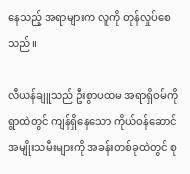နေသည့် အရာများက လူကို တုန်လှုပ်စေသည်။

လီယန်ချူသည် ဦးစွာပထမ အရာရှိဝမ်ကို ရွာထဲတွင် ကျန်ရှိနေသော ကိုယ်ဝန်ဆောင် အမျိုးသမီးများကို အခန်းတစ်ခုထဲတွင် စု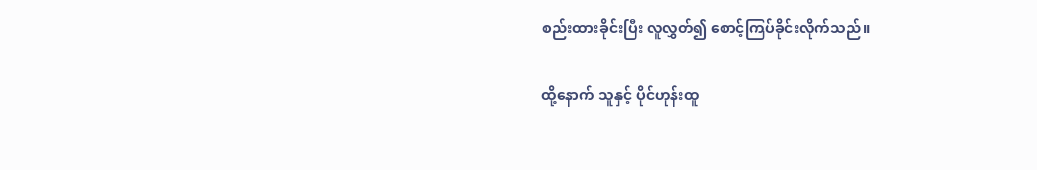စည်းထားခိုင်းပြီး လူလွှတ်၍ စောင့်ကြပ်ခိုင်းလိုက်သည်။

ထို့နောက် သူနှင့် ပိုင်ဟုန်းထူ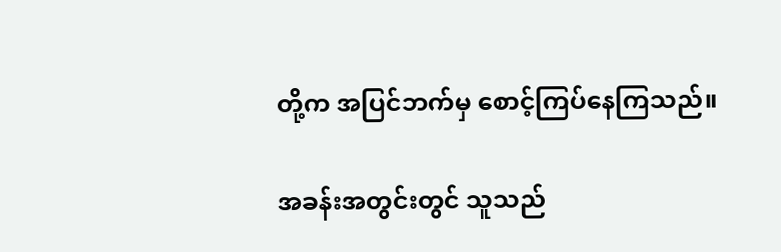တို့က အပြင်ဘက်မှ စောင့်ကြပ်နေကြသည်။

အခန်းအတွင်းတွင် သူသည်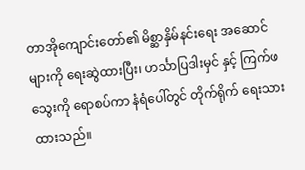တာအိုကျောင်းတော်၏ မိစ္ဆာနှိမ်နင်းရေး အဆောင်များကို ရေးဆွဲထားပြီး၊ ဟင်္သာပြဒါးမှင် နှင့် ကြက်ဖသွေးကို ရောစပ်ကာ နံရံပေါ်တွင် တိုက်ရိုက် ရေးသားထားသည်။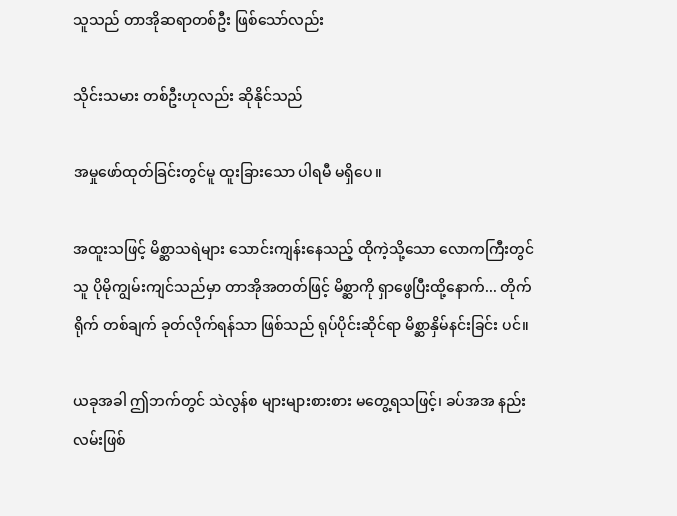သူသည် တာအိုဆရာတစ်ဦး ဖြစ်သော်လည်း

သိုင်းသမား တစ်ဦးဟုလည်း ဆိုနိုင်သည်

အမှုဖော်ထုတ်ခြင်းတွင်မူ ထူးခြားသော ပါရမီ မရှိပေ။

အထူးသဖြင့် မိစ္ဆာသရဲများ သောင်းကျန်းနေသည့် ထိုကဲ့သို့သော လောကကြီးတွင် သူ ပိုမိုကျွမ်းကျင်သည်မှာ တာအိုအတတ်ဖြင့် မိစ္ဆာကို ရှာဖွေပြီးထို့နောက်... တိုက်ရိုက် တစ်ချက် ခုတ်လိုက်ရန်သာ ဖြစ်သည် ရုပ်ပိုင်းဆိုင်ရာ မိစ္ဆာနှိမ်နင်းခြင်း ပင်။

ယခုအခါ ဤဘက်တွင် သဲလွန်စ များများစားစား မတွေ့ရသဖြင့်၊ ခပ်အအ နည်းလမ်းဖြစ်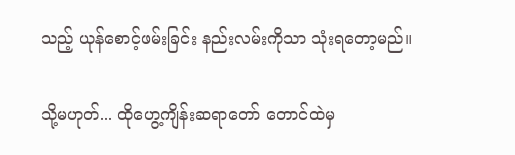သည့် ယုန်စောင့်ဖမ်းခြင်း နည်းလမ်းကိုသာ သုံးရတော့မည်။

သို့မဟုတ်... ထိုဟွေ့ကျိန်းဆရာတော် တောင်ထဲမှ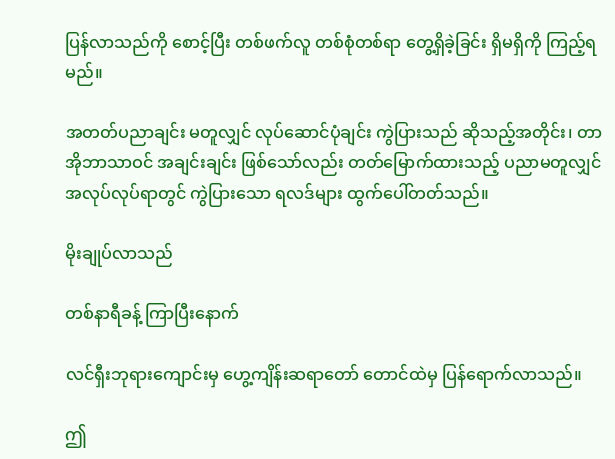ပြန်လာသည်ကို စောင့်ပြီး တစ်ဖက်လူ တစ်စုံတစ်ရာ တွေ့ရှိခဲ့ခြင်း ရှိမရှိကို ကြည့်ရမည်။

အတတ်ပညာချင်း မတူလျှင် လုပ်ဆောင်ပုံချင်း ကွဲပြားသည် ဆိုသည့်အတိုင်း၊ တာအိုဘာသာဝင် အချင်းချင်း ဖြစ်သော်လည်း တတ်မြောက်ထားသည့် ပညာမတူလျှင် အလုပ်လုပ်ရာတွင် ကွဲပြားသော ရလဒ်များ ထွက်ပေါ်တတ်သည်။

မိုးချုပ်လာသည်

တစ်နာရီခန့် ကြာပြီးနောက်

လင်ရှီးဘုရားကျောင်းမှ ဟွေ့ကျိန်းဆရာတော် တောင်ထဲမှ ပြန်ရောက်လာသည်။

ဤ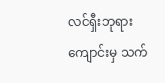လင်ရှီးဘုရားကျောင်းမှ သက်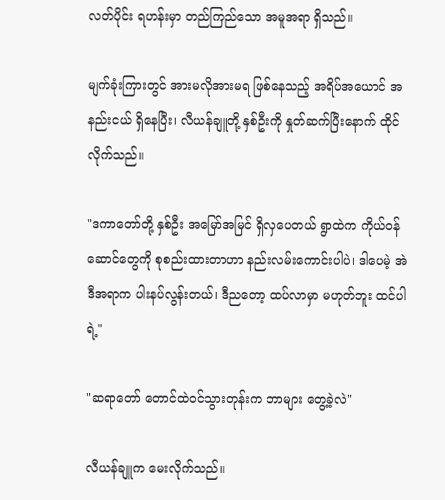လတ်ပိုင်း ရဟန်းမှာ တည်ကြည်သော အမူအရာ ရှိသည်။

မျက်ခုံးကြားတွင် အားမလိုအားမရ ဖြစ်နေသည့် အရိပ်အယောင် အနည်းငယ် ရှိနေပြီး၊ လီယန်ချူတို့ နှစ်ဦးကို နှုတ်ဆက်ပြီးနောက် ထိုင်လိုက်သည်။

"ဒကာတော်တို့ နှစ်ဦး အမြော်အမြင် ရှိလှပေတယ် ရွာထဲက ကိုယ်ဝန်ဆောင်တွေကို စုစည်းထားတာဟာ နည်းလမ်းကောင်းပါပဲ၊ ဒါပေမဲ့ အဲဒီအရာက ပါးနပ်လွန်းတယ်၊ ဒီညတော့ ထပ်လာမှာ မဟုတ်ဘူး ထင်ပါရဲ့"

"ဆရာတော် တောင်ထဲဝင်သွားတုန်းက ဘာများ တွေ့ခဲ့လဲ"

လီယန်ချူက မေးလိုက်သည်။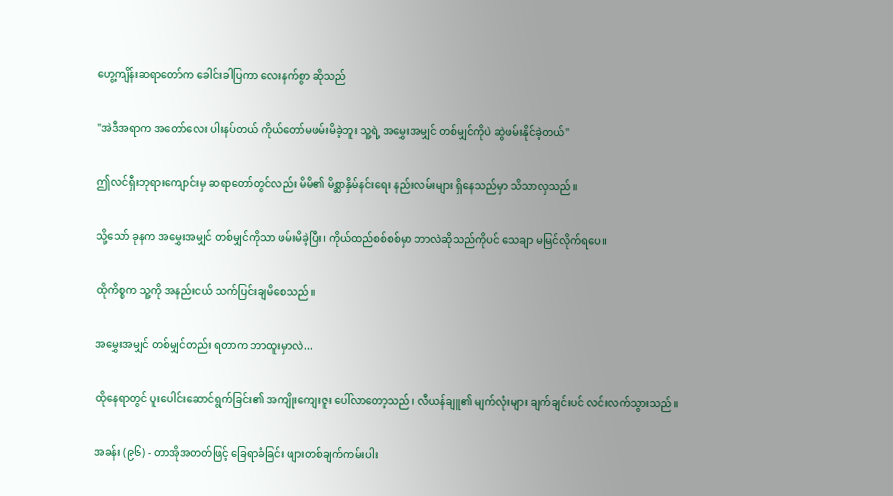ဟွေ့ကျိန်းဆရာတော်က ခေါင်းခါပြကာ လေးနက်စွာ ဆိုသည်

"အဲဒီအရာက အတော်လေး ပါးနပ်တယ် ကိုယ်တော်မဖမ်းမိခဲ့ဘူး သူ့ရဲ့ အမွှေးအမျှင် တစ်မျှင်ကိုပဲ ဆွဲဖမ်းနိုင်ခဲ့တယ်"

ဤလင်ရှီးဘုရားကျောင်းမှ ဆရာတော်တွင်လည်း မိမိ၏ မိစ္ဆာနှိမ်နင်းရေး နည်းလမ်းများ ရှိနေသည်မှာ သိသာလှသည်။

သို့သော် ခုနက အမွှေးအမျှင် တစ်မျှင်ကိုသာ ဖမ်းမိခဲ့ပြီး၊ ကိုယ်ထည်စစ်စစ်မှာ ဘာလဲဆိုသည်ကိုပင် သေချာ မမြင်လိုက်ရပေ။

ထိုကိစ္စက သူ့ကို အနည်းငယ် သက်ပြင်းချမိစေသည်။

အမွှေးအမျှင် တစ်မျှင်တည်း ရတာက ဘာထူးမှာလဲ...

ထိုနေရာတွင် ပူးပေါင်းဆောင်ရွက်ခြင်း၏ အကျိုးကျေးဇူး ပေါ်လာတော့သည်၊ လီယန်ချူ၏ မျက်လုံးများ ချက်ချင်းပင် လင်းလက်သွားသည်။

အခန်း (၉၆) - တာအိုအတတ်ဖြင့် ခြေရာခံခြင်း ဖျားတစ်ချက်ကမ်းပါး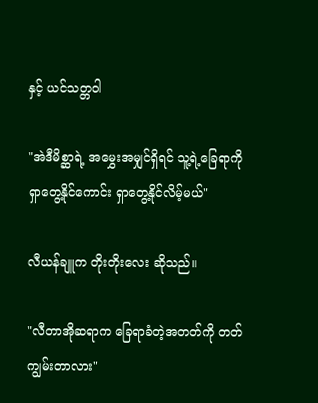နှင့် ယင်သတ္တဝါ

"အဲဒီမိစ္ဆာရဲ့ အမွှေးအမျှင်ရှိရင် သူ့ရဲ့ခြေရာကို ရှာတွေ့နိုင်ကောင်း ရှာတွေ့နိုင်လိမ့်မယ်"

လီယန်ချူက တိုးတိုးလေး ဆိုသည်။

"လီတာအိုဆရာက ခြေရာခံတဲ့အတတ်ကို တတ်ကျွမ်းတာလား"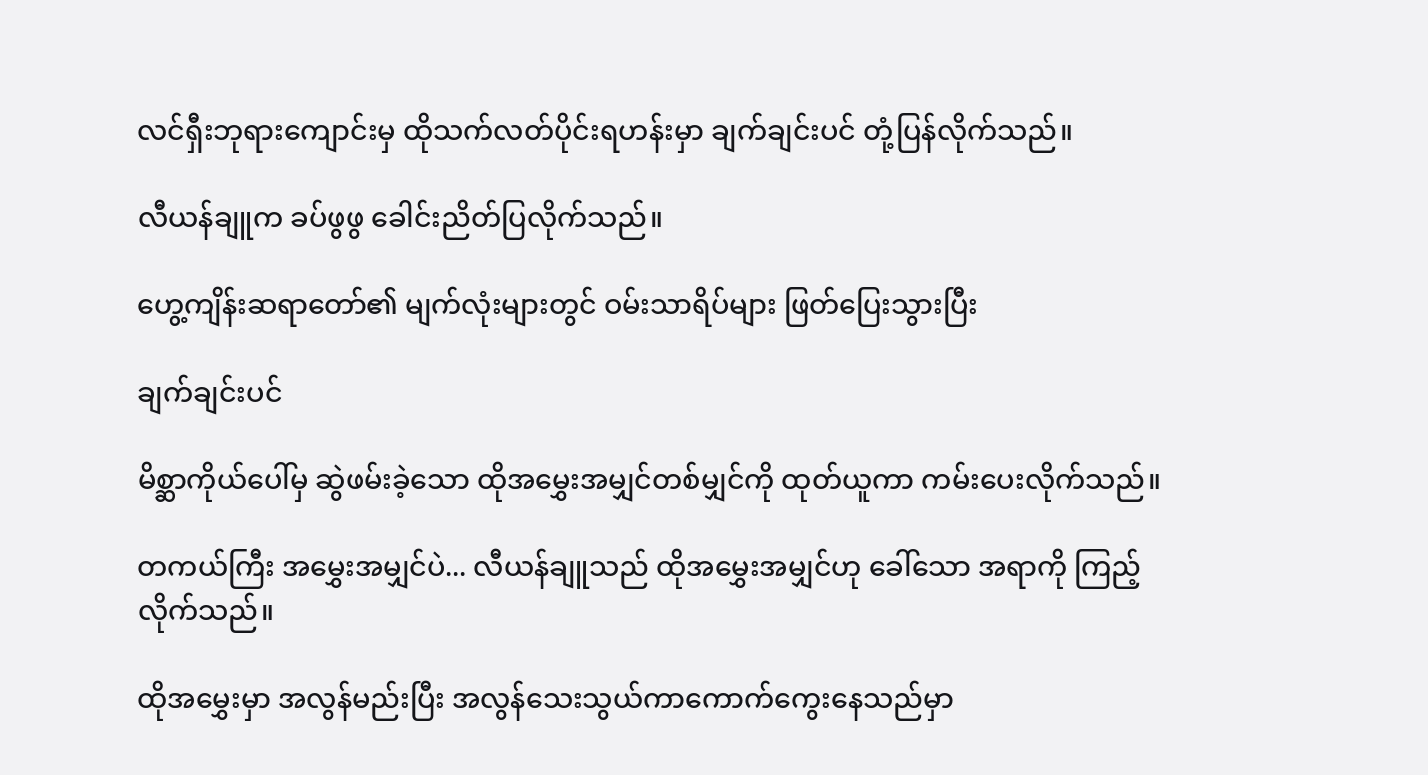လင်ရှီးဘုရားကျောင်းမှ ထိုသက်လတ်ပိုင်းရဟန်းမှာ ချက်ချင်းပင် တုံ့ပြန်လိုက်သည်။

လီယန်ချူက ခပ်ဖွဖွ ခေါင်းညိတ်ပြလိုက်သည်။

ဟွေ့ကျိန်းဆရာတော်၏ မျက်လုံးများတွင် ဝမ်းသာရိပ်များ ဖြတ်ပြေးသွားပြီး

ချက်ချင်းပင်

မိစ္ဆာကိုယ်ပေါ်မှ ဆွဲဖမ်းခဲ့သော ထိုအမွှေးအမျှင်တစ်မျှင်ကို ထုတ်ယူကာ ကမ်းပေးလိုက်သည်။

တကယ်ကြီး အမွှေးအမျှင်ပဲ... လီယန်ချူသည် ထိုအမွှေးအမျှင်ဟု ခေါ်သော အရာကို ကြည့်လိုက်သည်။

ထိုအမွှေးမှာ အလွန်မည်းပြီး အလွန်သေးသွယ်ကာကောက်ကွေးနေသည်မှာ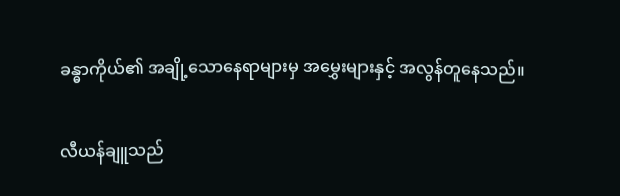ခန္ဓာကိုယ်၏ အချို့သောနေရာများမှ အမွှေးများနှင့် အလွန်တူနေသည်။

လီယန်ချူသည်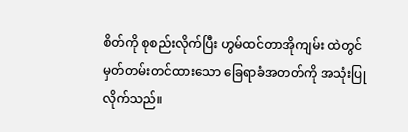စိတ်ကို စုစည်းလိုက်ပြီး ဟွမ်ထင်တာအိုကျမ်း ထဲတွင် မှတ်တမ်းတင်ထားသော ခြေရာခံအတတ်ကို အသုံးပြုလိုက်သည်။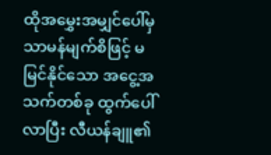ထိုအမွှေးအမျှင်ပေါ်မှ သာမန်မျက်စိဖြင့် မမြင်နိုင်သော အငွေ့အသက်တစ်ခု ထွက်ပေါ်လာပြီး လီယန်ချူ၏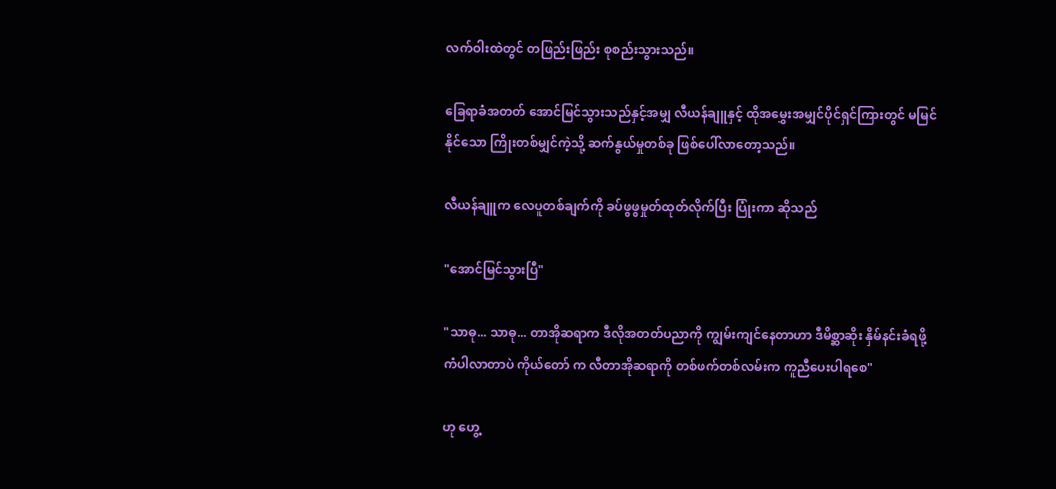လက်ဝါးထဲတွင် တဖြည်းဖြည်း စုစည်းသွားသည်။

ခြေရာခံအတတ် အောင်မြင်သွားသည်နှင့်အမျှ လီယန်ချူနှင့် ထိုအမွှေးအမျှင်ပိုင်ရှင်ကြားတွင် မမြင်နိုင်သော ကြိုးတစ်မျှင်ကဲ့သို့ ဆက်နွယ်မှုတစ်ခု ဖြစ်ပေါ်လာတော့သည်။

လီယန်ချူက လေပူတစ်ချက်ကို ခပ်ဖွဖွမှုတ်ထုတ်လိုက်ပြီး ပြုံးကာ ဆိုသည်

"အောင်မြင်သွားပြီ"

"သာဓု... သာဓု... တာအိုဆရာက ဒီလိုအတတ်ပညာကို ကျွမ်းကျင်နေတာဟာ ဒီမိစ္ဆာဆိုး နှိမ်နင်းခံရဖို့ ကံပါလာတာပဲ ကိုယ်တော် က လီတာအိုဆရာကို တစ်ဖက်တစ်လမ်းက ကူညီပေးပါရစေ"

ဟု ဟွေ့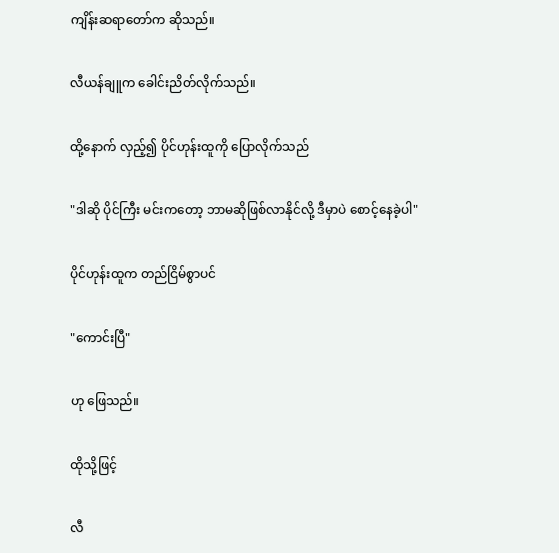ကျိန်းဆရာတော်က ဆိုသည်။

လီယန်ချူက ခေါင်းညိတ်လိုက်သည်။

ထို့နောက် လှည့်၍ ပိုင်ဟုန်းထူကို ပြောလိုက်သည်

"ဒါဆို ပိုင်ကြီး မင်းကတော့ ဘာမဆိုဖြစ်လာနိုင်လို့ ဒီမှာပဲ စောင့်နေခဲ့ပါ"

ပိုင်ဟုန်းထူက တည်ငြိမ်စွာပင်

"ကောင်းပြီ"

ဟု ဖြေသည်။

ထိုသို့ဖြင့်

လီ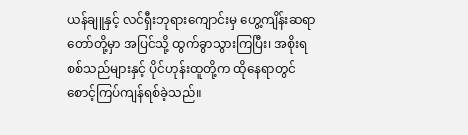ယန်ချူနှင့် လင်ရှီးဘုရားကျောင်းမှ ဟွေ့ကျိန်းဆရာတော်တို့မှာ အပြင်သို့ ထွက်ခွာသွားကြပြီး၊ အစိုးရစစ်သည်များနှင့် ပိုင်ဟုန်းထူတို့က ထိုနေရာတွင် စောင့်ကြပ်ကျန်ရစ်ခဲ့သည်။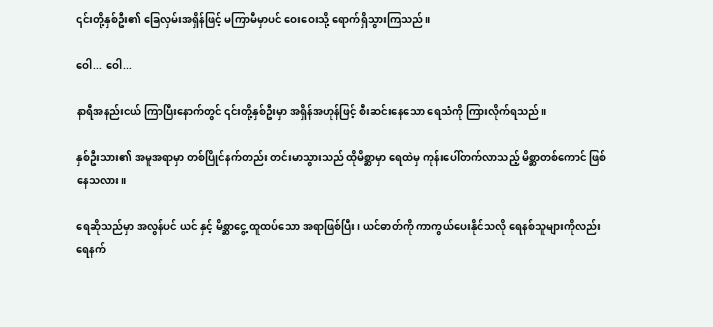၎င်းတို့နှစ်ဦး၏ ခြေလှမ်းအရှိန်ဖြင့် မကြာမီမှာပင် ဝေးဝေးသို့ ရောက်ရှိသွားကြသည်။

ဝေါ... ဝေါ...

နာရီအနည်းငယ် ကြာပြီးနောက်တွင် ၎င်းတို့နှစ်ဦးမှာ အရှိန်အဟုန်ဖြင့် စီးဆင်းနေသော ရေသံကို ကြားလိုက်ရသည်။

နှစ်ဦးသား၏ အမူအရာမှာ တစ်ပြိုင်နက်တည်း တင်းမာသွားသည် ထိုမိစ္ဆာမှာ ရေထဲမှ ကုန်းပေါ်တက်လာသည့် မိစ္ဆာတစ်ကောင် ဖြစ်နေသလား။

ရေဆိုသည်မှာ အလွန်ပင် ယင် နှင့် မိစ္ဆာငွေ့ ထူထပ်သော အရာဖြစ်ပြီး၊ ယင်ဓာတ်ကို ကာကွယ်ပေးနိုင်သလို ရေနစ်သူများကိုလည်း ရေနက်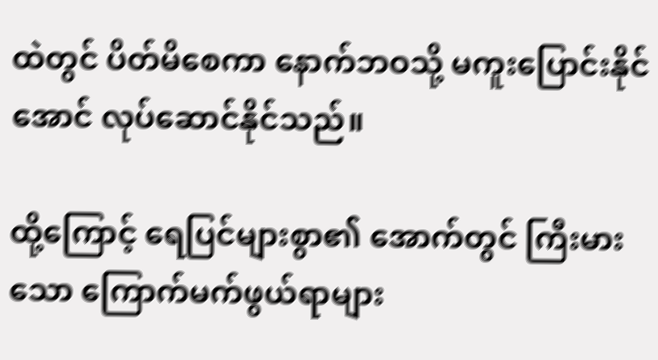ထဲတွင် ပိတ်မိစေကာ နောက်ဘဝသို့ မကူးပြောင်းနိုင်အောင် လုပ်ဆောင်နိုင်သည်။

ထို့ကြောင့် ရေပြင်များစွာ၏ အောက်တွင် ကြီးမားသော ကြောက်မက်ဖွယ်ရာများ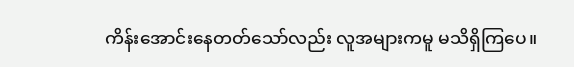ကိန်းအောင်းနေတတ်သော်လည်း လူအများကမူ မသိရှိကြပေ။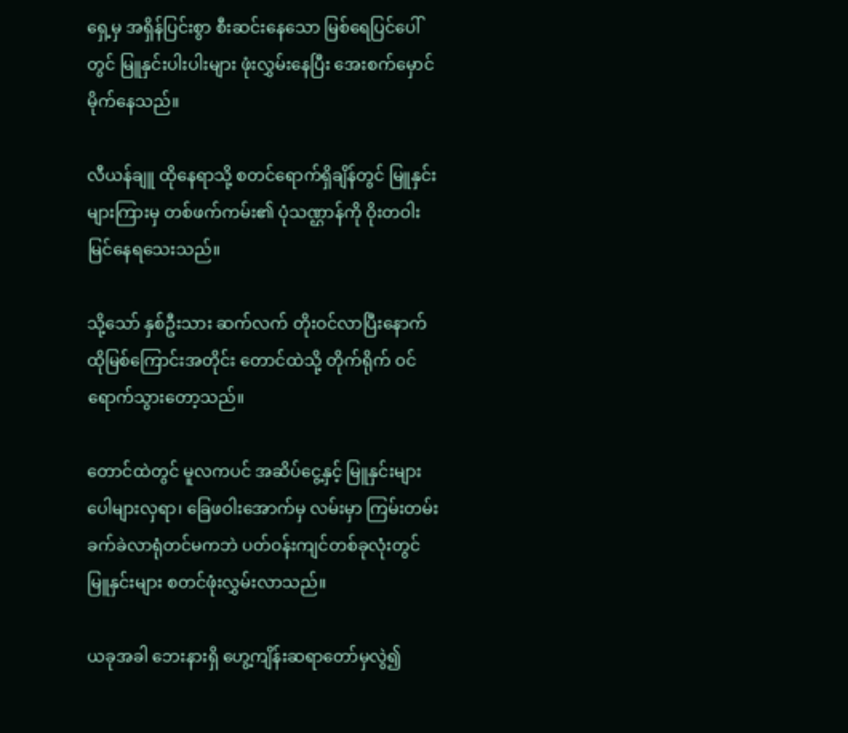ရှေ့မှ အရှိန်ပြင်းစွာ စီးဆင်းနေသော မြစ်ရေပြင်ပေါ်တွင် မြူနှင်းပါးပါးများ ဖုံးလွှမ်းနေပြီး အေးစက်မှောင်မိုက်နေသည်။

လီယန်ချူ ထိုနေရာသို့ စတင်ရောက်ရှိချိန်တွင် မြူနှင်းများကြားမှ တစ်ဖက်ကမ်း၏ ပုံသဏ္ဌာန်ကို ဝိုးတဝါး မြင်နေရသေးသည်။

သို့သော် နှစ်ဦးသား ဆက်လက် တိုးဝင်လာပြီးနောက် ထိုမြစ်ကြောင်းအတိုင်း တောင်ထဲသို့ တိုက်ရိုက် ဝင်ရောက်သွားတော့သည်။

တောင်ထဲတွင် မူလကပင် အဆိပ်ငွေ့နှင့် မြူနှင်းများ ပေါများလှရာ၊ ခြေဖဝါးအောက်မှ လမ်းမှာ ကြမ်းတမ်းခက်ခဲလာရုံတင်မကဘဲ ပတ်ဝန်းကျင်တစ်ခုလုံးတွင် မြူနှင်းများ စတင်ဖုံးလွှမ်းလာသည်။

ယခုအခါ ဘေးနားရှိ ဟွေ့ကျိန်းဆရာတော်မှလွဲ၍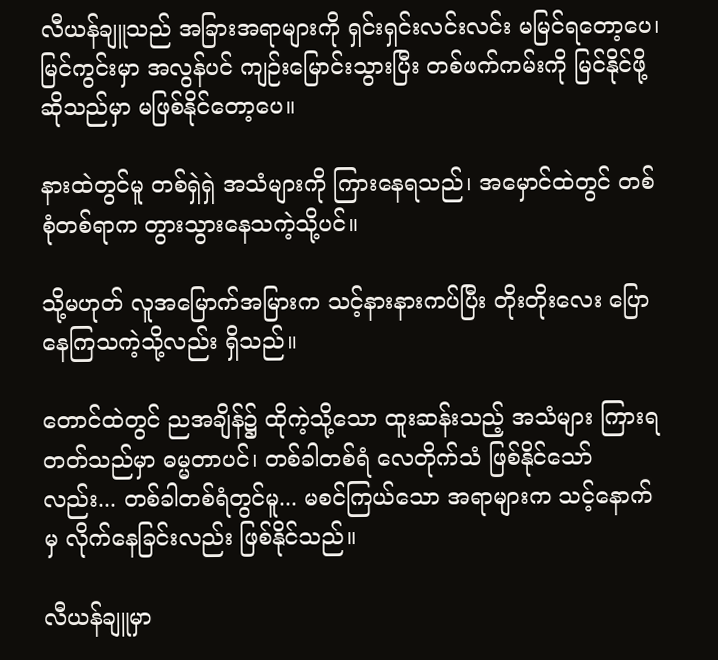လီယန်ချူသည် အခြားအရာများကို ရှင်းရှင်းလင်းလင်း မမြင်ရတော့ပေ၊ မြင်ကွင်းမှာ အလွန်ပင် ကျဉ်းမြောင်းသွားပြီး တစ်ဖက်ကမ်းကို မြင်နိုင်ဖို့ဆိုသည်မှာ မဖြစ်နိုင်တော့ပေ။

နားထဲတွင်မူ တစ်ရှဲရှဲ အသံများကို ကြားနေရသည်၊ အမှောင်ထဲတွင် တစ်စုံတစ်ရာက တွားသွားနေသကဲ့သို့ပင်။

သို့မဟုတ် လူအမြောက်အမြားက သင့်နားနားကပ်ပြီး တိုးတိုးလေး ပြောနေကြသကဲ့သို့လည်း ရှိသည်။

တောင်ထဲတွင် ညအချိန်၌ ထိုကဲ့သို့သော ထူးဆန်းသည့် အသံများ ကြားရတတ်သည်မှာ ဓမ္မတာပင်၊ တစ်ခါတစ်ရံ လေတိုက်သံ ဖြစ်နိုင်သော်လည်း... တစ်ခါတစ်ရံတွင်မူ... မစင်ကြယ်သော အရာများက သင့်နောက်မှ လိုက်နေခြင်းလည်း ဖြစ်နိုင်သည်။

လီယန်ချူမှာ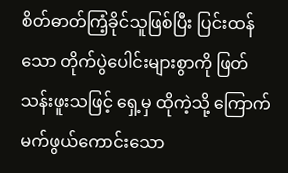စိတ်ဓာတ်ကြံ့ခိုင်သူဖြစ်ပြီး ပြင်းထန်သော တိုက်ပွဲပေါင်းများစွာကို ဖြတ်သန်းဖူးသဖြင့် ရှေ့မှ ထိုကဲ့သို့ ကြောက်မက်ဖွယ်ကောင်းသော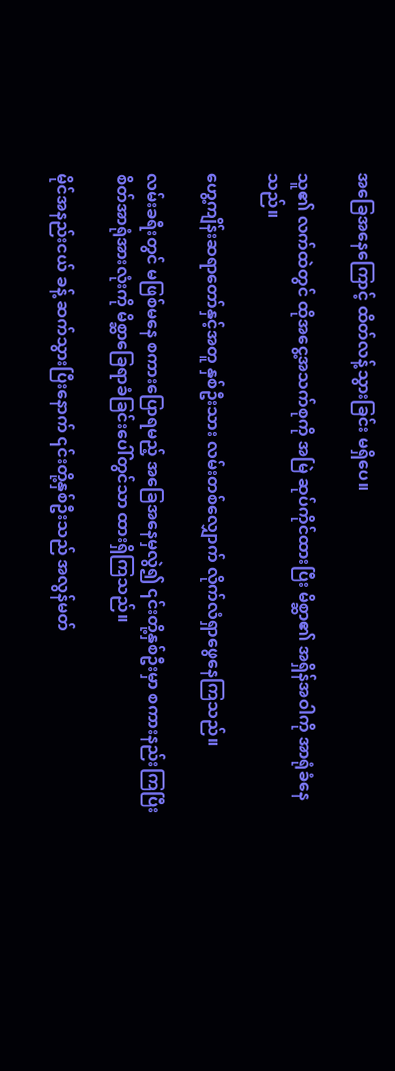အခြေအနေကြောင့် ထိတ်လန့်သွားခြင်း မရှိပေ။

သူ၏ လက်ထဲတွင် ထိုအငွေ့အသက်စုကို အမြဲ ဆုပ်ကိုင်ထားပြီး မိစ္ဆာ၏ အရှိန်အဝါကို အာရုံခံနေသည်။

ဟွေ့ကျိန်းဆရာတော်နှင့်အတူ နှစ်ဦးသား လမ်းတစ်လျှောက် လိုက်လံရှာဖွေနေကြသည်။

လမ်းခရီးတွင် မဖြစ်မနေ စကားပြောရမည့် အခြေအနေမှလွဲ၍ ၎င်းတို့နှစ်ဦးမှာ စကားနည်းကြပြီး စိတ်အာရုံအားလုံးကို မိစ္ဆာခြေရာခံခြင်းပေါ်တွင်သာ ထားရှိကြသည်။

မိုင်အနည်းငယ် ခန့် ဆက်သွားပြီးနောက် ၎င်းတို့နှစ်ဦးသည် အလွန်မတ်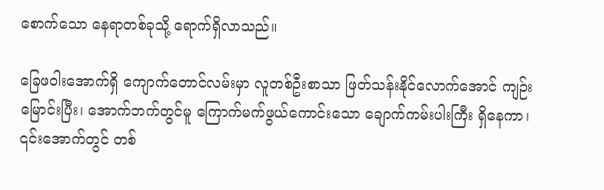စောက်သော နေရာတစ်ခုသို့ ရောက်ရှိလာသည်။

ခြေဖဝါးအောက်ရှိ ကျောက်တောင်လမ်းမှာ လူတစ်ဦးစာသာ ဖြတ်သန်းနိုင်လောက်အောင် ကျဉ်းမြောင်းပြီး၊ အောက်ဘက်တွင်မူ ကြောက်မက်ဖွယ်ကောင်းသော ချောက်ကမ်းပါးကြီး ရှိနေကာ၊ ၎င်းအောက်တွင် တစ်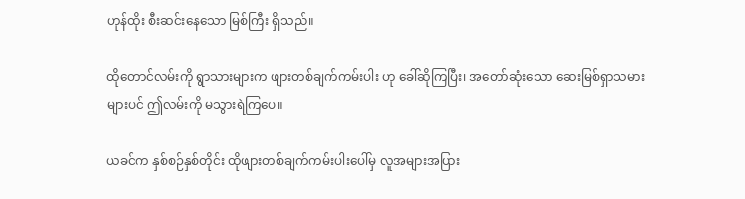ဟုန်ထိုး စီးဆင်းနေသော မြစ်ကြီး ရှိသည်။

ထိုတောင်လမ်းကို ရွာသားများက ဖျားတစ်ချက်ကမ်းပါး ဟု ခေါ်ဆိုကြပြီး၊ အတော်ဆုံးသော ဆေးမြစ်ရှာသမားများပင် ဤလမ်းကို မသွားရဲကြပေ။

ယခင်က နှစ်စဉ်နှစ်တိုင်း ထိုဖျားတစ်ချက်ကမ်းပါးပေါ်မှ လူအများအပြား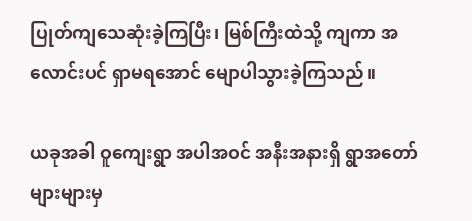ပြုတ်ကျသေဆုံးခဲ့ကြပြီး၊ မြစ်ကြီးထဲသို့ ကျကာ အလောင်းပင် ရှာမရအောင် မျောပါသွားခဲ့ကြသည်။

ယခုအခါ ဝူကျေးရွာ အပါအဝင် အနီးအနားရှိ ရွာအတော်များများမှ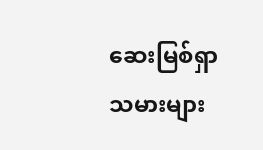ဆေးမြစ်ရှာသမားများ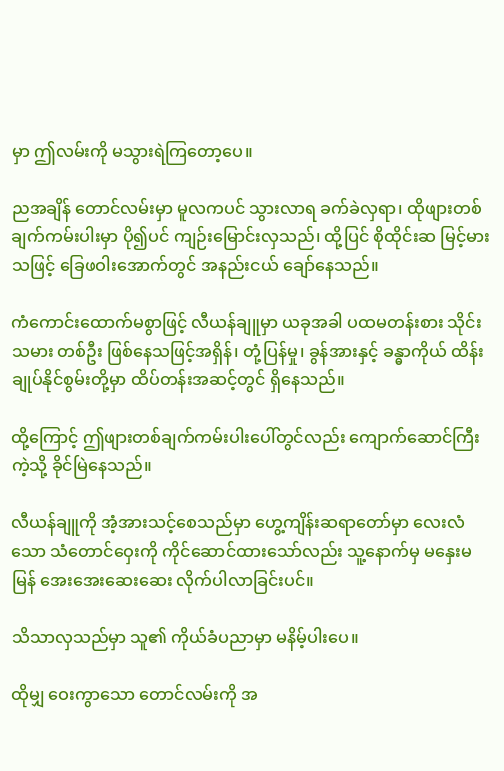မှာ ဤလမ်းကို မသွားရဲကြတော့ပေ။

ညအချိန် တောင်လမ်းမှာ မူလကပင် သွားလာရ ခက်ခဲလှရာ၊ ထိုဖျားတစ်ချက်ကမ်းပါးမှာ ပို၍ပင် ကျဉ်းမြောင်းလှသည်၊ ထို့ပြင် စိုထိုင်းဆ မြင့်မားသဖြင့် ခြေဖဝါးအောက်တွင် အနည်းငယ် ချော်နေသည်။

ကံကောင်းထောက်မစွာဖြင့် လီယန်ချူမှာ ယခုအခါ ပထမတန်းစား သိုင်းသမား တစ်ဦး ဖြစ်နေသဖြင့်အရှိန်၊ တုံ့ပြန်မှု၊ ခွန်အားနှင့် ခန္ဓာကိုယ် ထိန်းချုပ်နိုင်စွမ်းတို့မှာ ထိပ်တန်းအဆင့်တွင် ရှိနေသည်။

ထို့ကြောင့် ဤဖျားတစ်ချက်ကမ်းပါးပေါ်တွင်လည်း ကျောက်ဆောင်ကြီးကဲ့သို့ ခိုင်မြဲနေသည်။

လီယန်ချူကို အံ့အားသင့်စေသည်မှာ ဟွေ့ကျိန်းဆရာတော်မှာ လေးလံသော သံတောင်ဝှေးကို ကိုင်ဆောင်ထားသော်လည်း သူ့နောက်မှ မနှေးမမြန် အေးအေးဆေးဆေး လိုက်ပါလာခြင်းပင်။

သိသာလှသည်မှာ သူ၏ ကိုယ်ခံပညာမှာ မနိမ့်ပါးပေ။

ထိုမျှ ဝေးကွာသော တောင်လမ်းကို အ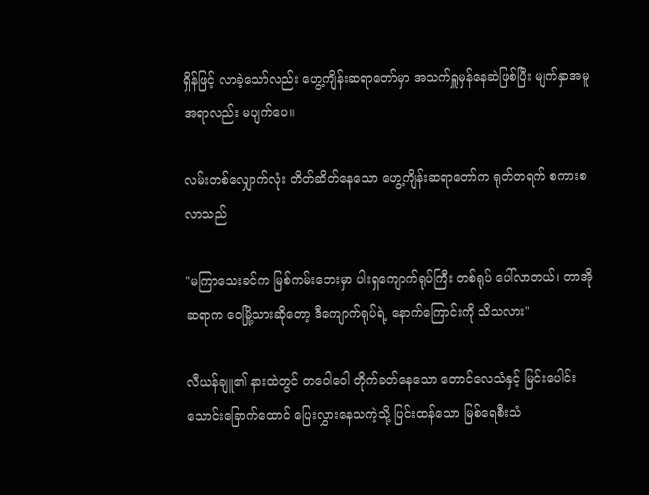ရှိန်ဖြင့် လာခဲ့သော်လည်း ဟွေ့ကျိန်းဆရာတော်မှာ အသက်ရှူမှန်နေဆဲဖြစ်ပြီး မျက်နှာအမူအရာလည်း မပျက်ပေ။

လမ်းတစ်လျှောက်လုံး တိတ်ဆိတ်နေသော ဟွေ့ကျိန်းဆရာတော်က ရုတ်တရက် စကားစလာသည်

"မကြာသေးခင်က မြစ်ကမ်းဘေးမှာ ပါးရှကျောက်ရုပ်ကြီး တစ်ရုပ် ပေါ်လာတယ်၊ တာအိုဆရာက ဝေမြို့သားဆိုတော့ ဒီကျောက်ရုပ်ရဲ့ နောက်ကြောင်းကို သိသလား"

လီယန်ချူ၏ နားထဲတွင် တဝေါဝေါ တိုက်ခတ်နေသော တောင်လေသံနှင့် မြင်းပေါင်းသောင်းခြောက်ထောင် ပြေးလွှားနေသကဲ့သို့ ပြင်းထန်သော မြစ်ရေစီးသံ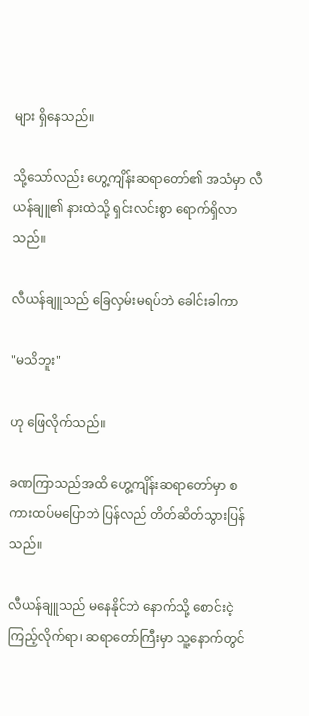များ ရှိနေသည်။

သို့သော်လည်း ဟွေ့ကျိန်းဆရာတော်၏ အသံမှာ လီယန်ချူ၏ နားထဲသို့ ရှင်းလင်းစွာ ရောက်ရှိလာသည်။

လီယန်ချူသည် ခြေလှမ်းမရပ်ဘဲ ခေါင်းခါကာ

"မသိဘူး"

ဟု ဖြေလိုက်သည်။

ခဏကြာသည်အထိ ဟွေ့ကျိန်းဆရာတော်မှာ စကားထပ်မပြောဘဲ ပြန်လည် တိတ်ဆိတ်သွားပြန်သည်။

လီယန်ချူသည် မနေနိုင်ဘဲ နောက်သို့ စောင်းငဲ့ကြည့်လိုက်ရာ၊ ဆရာတော်ကြီးမှာ သူ့နောက်တွင်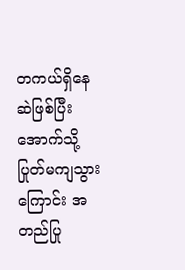တကယ်ရှိနေဆဲဖြစ်ပြီး အောက်သို့ ပြုတ်မကျသွားကြောင်း အတည်ပြု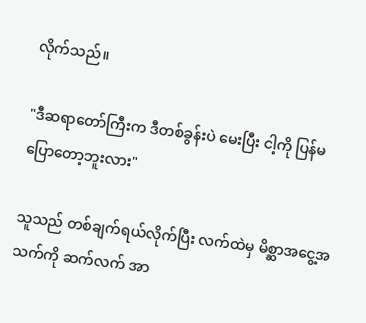လိုက်သည်။

"ဒီဆရာတော်ကြီးက ဒီတစ်ခွန်းပဲ မေးပြီး ငါ့ကို ပြန်မပြောတော့ဘူးလား"

သူသည် တစ်ချက်ရယ်လိုက်ပြီး လက်ထဲမှ မိစ္ဆာအငွေ့အသက်ကို ဆက်လက် အာ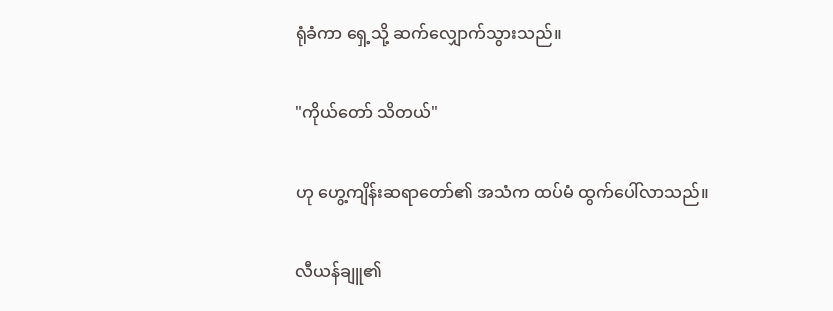ရုံခံကာ ရှေ့သို့ ဆက်လျှောက်သွားသည်။

"ကိုယ်တော် သိတယ်"

ဟု ဟွေ့ကျိန်းဆရာတော်၏ အသံက ထပ်မံ ထွက်ပေါ်လာသည်။

လီယန်ချူ၏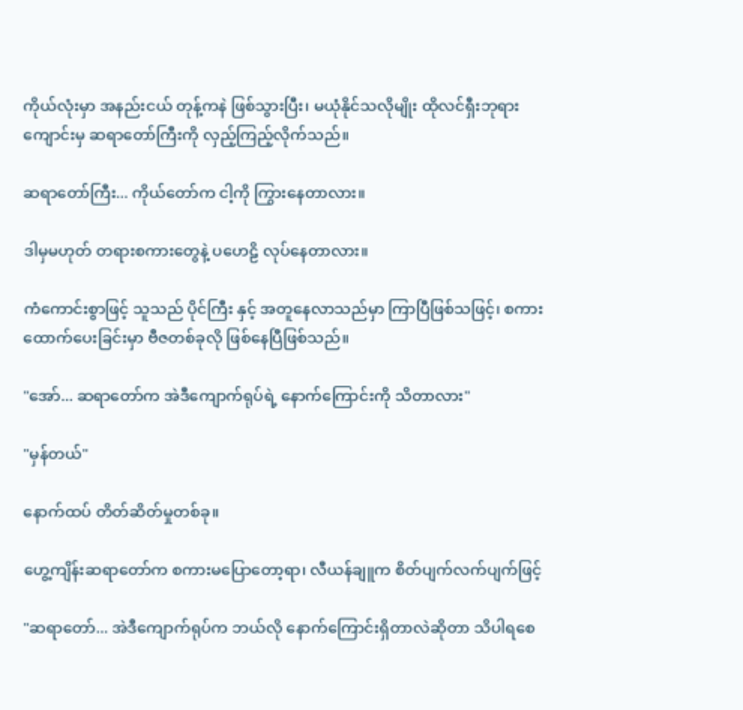ကိုယ်လုံးမှာ အနည်းငယ် တုန့်ကနဲ ဖြစ်သွားပြီး၊ မယုံနိုင်သလိုမျိုး ထိုလင်ရှီးဘုရားကျောင်းမှ ဆရာတော်ကြီးကို လှည့်ကြည့်လိုက်သည်။

ဆရာတော်ကြီး... ကိုယ်တော်က ငါ့ကို ကြွားနေတာလား။

ဒါမှမဟုတ် တရားစကားတွေနဲ့ ပဟေဠိ လုပ်နေတာလား။

ကံကောင်းစွာဖြင့် သူသည် ပိုင်ကြီး နှင့် အတူနေလာသည်မှာ ကြာပြီဖြစ်သဖြင့်၊ စကားထောက်ပေးခြင်းမှာ ဗီဇတစ်ခုလို ဖြစ်နေပြီဖြစ်သည်။

"အော်... ဆရာတော်က အဲဒီကျောက်ရုပ်ရဲ့ နောက်ကြောင်းကို သိတာလား"

"မှန်တယ်"

နောက်ထပ် တိတ်ဆိတ်မှုတစ်ခု။

ဟွေ့ကျိန်းဆရာတော်က စကားမပြောတော့ရာ၊ လီယန်ချူက စိတ်ပျက်လက်ပျက်ဖြင့်

"ဆရာတော်... အဲဒီကျောက်ရုပ်က ဘယ်လို နောက်ကြောင်းရှိတာလဲဆိုတာ သိပါရစေ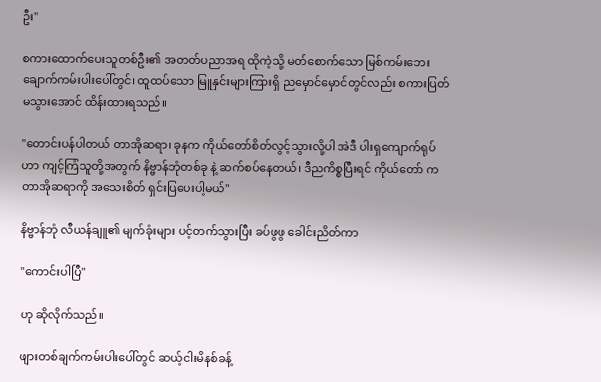ဦး"

စကားထောက်ပေးသူတစ်ဦး၏ အတတ်ပညာအရ ထိုကဲ့သို့ မတ်စောက်သော မြစ်ကမ်းဘေး ချောက်ကမ်းပါးပေါ်တွင်၊ ထူထပ်သော မြူနှင်းများကြားရှိ ညမှောင်မှောင်တွင်လည်း စကားပြတ်မသွားအောင် ထိန်းထားရသည်။

"တောင်းပန်ပါတယ် တာအိုဆရာ၊ ခုနက ကိုယ်တော်စိတ်လွင့်သွားလို့ပါ အဲဒီ ပါးရှကျောက်ရုပ်ဟာ ကျင့်ကြံသူတို့အတွက် နိဗ္ဗာန်ဘုံတစ်ခု နဲ့ ဆက်စပ်နေတယ်၊ ဒီညကိစ္စပြီးရင် ကိုယ်တော် က တာအိုဆရာကို အသေးစိတ် ရှင်းပြပေးပါ့မယ်"

နိဗ္ဗာန်ဘုံ လီယန်ချူ၏ မျက်ခုံးများ ပင့်တက်သွားပြီး ခပ်ဖွဖွ ခေါင်းညိတ်ကာ

"ကောင်းပါပြီ"

ဟု ဆိုလိုက်သည်။

ဖျားတစ်ချက်ကမ်းပါးပေါ်တွင် ဆယ့်ငါးမိနစ်ခန့်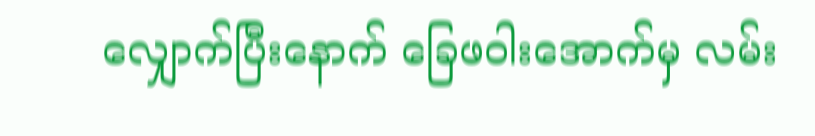လျှောက်ပြီးနောက် ခြေဖဝါးအောက်မှ လမ်း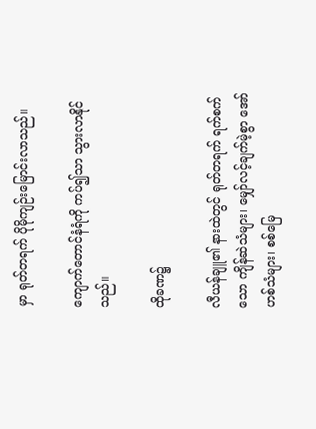မှာ ရုတ်တရက် ပိုမိုကျဉ်းမြောင်းလာသည်။

ကျောက်တောင်နံရံကို ကပ်၍သာ သွားလာနိုင်သည်။

ထိုခဏ၌

လီယန်ချူ၏ နားထဲတွင် ရုတ်တရက် ရက်စက်သော ကျိန်ဆဲသံများ၊ မျှော်လင့်ချက်မဲ့စွာ အော်ဟစ်သံများ၊ စစ်မြေ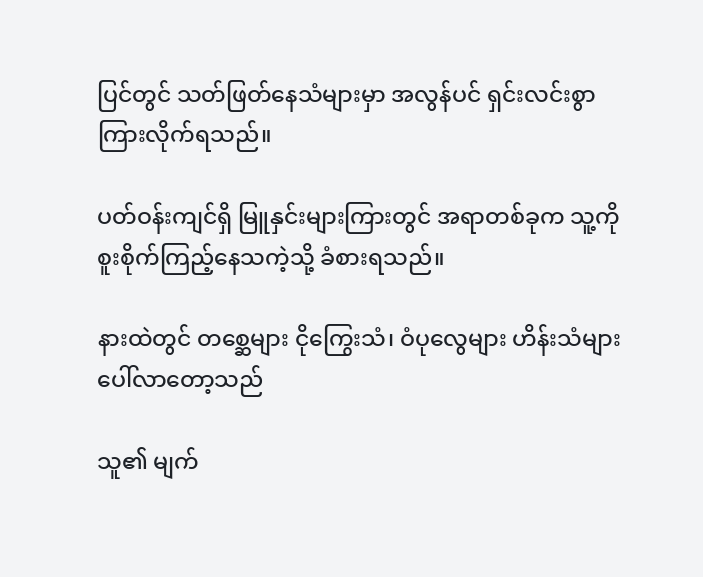ပြင်တွင် သတ်ဖြတ်နေသံများမှာ အလွန်ပင် ရှင်းလင်းစွာ ကြားလိုက်ရသည်။

ပတ်ဝန်းကျင်ရှိ မြူနှင်းများကြားတွင် အရာတစ်ခုက သူ့ကို စူးစိုက်ကြည့်နေသကဲ့သို့ ခံစားရသည်။

နားထဲတွင် တစ္ဆေများ ငိုကြွေးသံ၊ ဝံပုလွေများ ဟိန်းသံများ ပေါ်လာတော့သည်

သူ၏ မျက်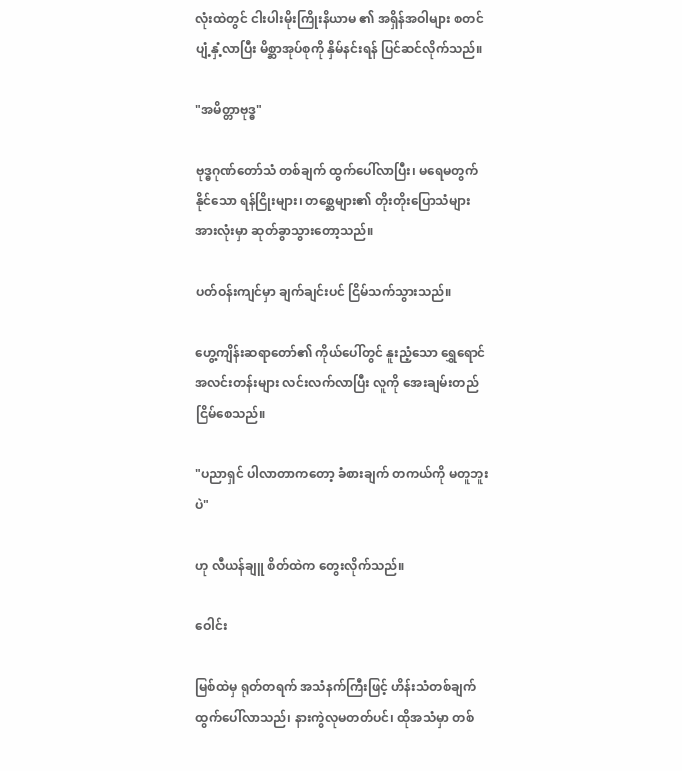လုံးထဲတွင် ငါးပါးမိုးကြိုးနိယာမ ၏ အရှိန်အဝါများ စတင်ပျံ့နှံ့လာပြီး မိစ္ဆာအုပ်စုကို နှိမ်နင်းရန် ပြင်ဆင်လိုက်သည်။

"အမိတ္တာဗုဒ္ဓ"

ဗုဒ္ဓဂုဏ်တော်သံ တစ်ချက် ထွက်ပေါ်လာပြီး၊ မရေမတွက်နိုင်သော ရန်ငြိုးများ၊ တစ္ဆေများ၏ တိုးတိုးပြောသံများ အားလုံးမှာ ဆုတ်ခွာသွားတော့သည်။

ပတ်ဝန်းကျင်မှာ ချက်ချင်းပင် ငြိမ်သက်သွားသည်။

ဟွေ့ကျိန်းဆရာတော်၏ ကိုယ်ပေါ်တွင် နူးညံ့သော ရွှေရောင်အလင်းတန်းများ လင်းလက်လာပြီး လူကို အေးချမ်းတည်ငြိမ်စေသည်။

"ပညာရှင် ပါလာတာကတော့ ခံစားချက် တကယ်ကို မတူဘူးပဲ"

ဟု လီယန်ချူ စိတ်ထဲက တွေးလိုက်သည်။

ဝေါင်း

မြစ်ထဲမှ ရုတ်တရက် အသံနက်ကြီးဖြင့် ဟိန်းသံတစ်ချက် ထွက်ပေါ်လာသည်၊ နားကွဲလုမတတ်ပင်၊ ထိုအသံမှာ တစ်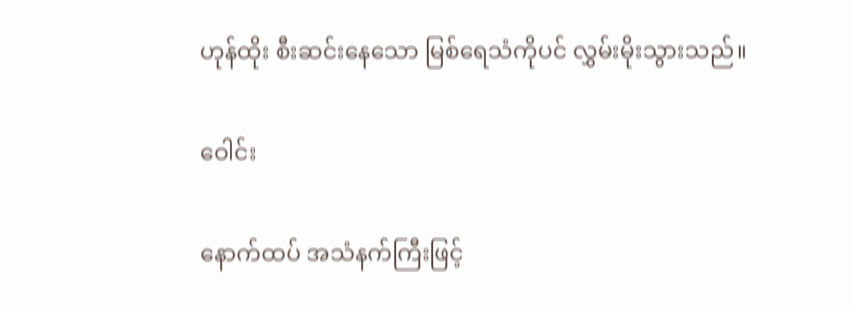ဟုန်ထိုး စီးဆင်းနေသော မြစ်ရေသံကိုပင် လွှမ်းမိုးသွားသည်။

ဝေါင်း

နောက်ထပ် အသံနက်ကြီးဖြင့်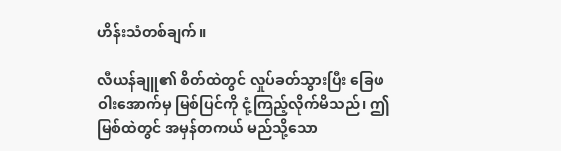ဟိန်းသံတစ်ချက်။

လီယန်ချူ၏ စိတ်ထဲတွင် လှုပ်ခတ်သွားပြီး ခြေဖဝါးအောက်မှ မြစ်ပြင်ကို ငုံ့ကြည့်လိုက်မိသည်၊ ဤမြစ်ထဲတွင် အမှန်တကယ် မည်သို့သော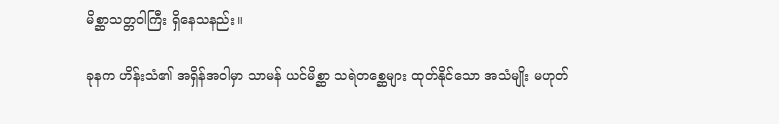မိစ္ဆာသတ္တဝါကြီး ရှိနေသနည်း။

ခုနက ဟိန်းသံ၏ အရှိန်အဝါမှာ သာမန် ယင်မိစ္ဆာ သရဲတစ္ဆေများ ထုတ်နိုင်သော အသံမျိုး မဟုတ်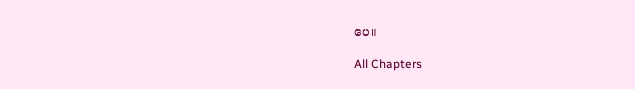ပေ။

All Chapters